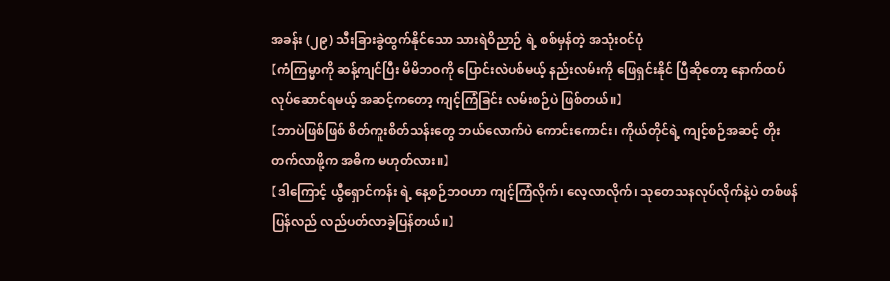အခန်း (၂၉) သီးခြားခွဲထွက်နိုင်သော သားရဲဝိညာဉ် ရဲ့ စစ်မှန်တဲ့ အသုံးဝင်ပုံ
【ကံကြမ္မာကို ဆန့်ကျင်ပြီး မိမိဘဝကို ပြောင်းလဲပစ်မယ့် နည်းလမ်းကို ဖြေရှင်းနိုင် ပြီဆိုတော့ နောက်ထပ် လုပ်ဆောင်ရမယ့် အဆင့်ကတော့ ကျင့်ကြံခြင်း လမ်းစဉ်ပဲ ဖြစ်တယ်။】
【ဘာပဲဖြစ်ဖြစ် စိတ်ကူးစိတ်သန်းတွေ ဘယ်လောက်ပဲ ကောင်းကောင်း၊ ကိုယ်တိုင်ရဲ့ ကျင့်စဉ်အဆင့် တိုးတက်လာဖို့က အဓိက မဟုတ်လား။】
【ဒါကြောင့် ယွီရှောင်ကန်း ရဲ့ နေ့စဉ်ဘဝဟာ ကျင့်ကြံလိုက်၊ လေ့လာလိုက်၊ သုတေသနလုပ်လိုက်နဲ့ပဲ တစ်ဖန် ပြန်လည် လည်ပတ်လာခဲ့ပြန်တယ်။】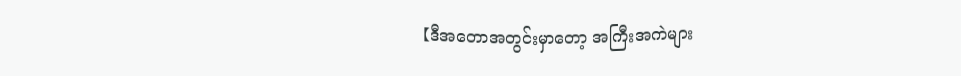【ဒီအတောအတွင်းမှာတော့ အကြီးအကဲများ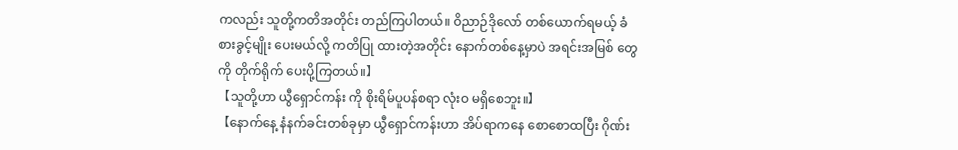ကလည်း သူတို့ကတိအတိုင်း တည်ကြပါတယ်။ ဝိညာဉ်ဒိုလော် တစ်ယောက်ရမယ့် ခံစားခွင့်မျိုး ပေးမယ်လို့ ကတိပြု ထားတဲ့အတိုင်း နောက်တစ်နေ့မှာပဲ အရင်းအမြစ် တွေကို တိုက်ရိုက် ပေးပို့ကြတယ်။】
【သူတို့ဟာ ယွီရှောင်ကန်း ကို စိုးရိမ်ပူပန်စရာ လုံးဝ မရှိစေဘူး။】
【နောက်နေ့ နံနက်ခင်းတစ်ခုမှာ ယွီရှောင်ကန်းဟာ အိပ်ရာကနေ စောစောထပြီး ဂိုဏ်း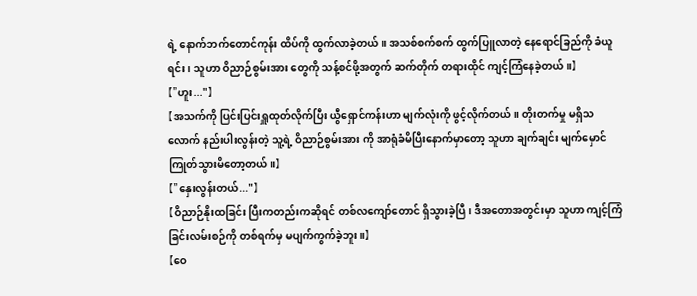ရဲ့ နောက်ဘက်တောင်ကုန်း ထိပ်ကို ထွက်လာခဲ့တယ်။ အသစ်စက်စက် ထွက်ပြူလာတဲ့ နေရောင်ခြည်ကို ခံယူရင်း၊ သူဟာ ဝိညာဉ်စွမ်းအား တွေကို သန့်စင်ဖို့အတွက် ဆက်တိုက် တရားထိုင် ကျင့်ကြံနေခဲ့တယ်။】
【"ဟူး..."】
【အသက်ကို ပြင်းပြင်းရှူထုတ်လိုက်ပြီး ယွီရှောင်ကန်းဟာ မျက်လုံးကို ဖွင့်လိုက်တယ်။ တိုးတက်မှု မရှိသလောက် နည်းပါးလွန်းတဲ့ သူ့ရဲ့ ဝိညာဉ်စွမ်းအား ကို အာရုံခံမိပြီးနောက်မှာတော့ သူဟာ ချက်ချင်း မျက်မှောင်ကြုတ်သွားမိတော့တယ်။】
【"နှေးလွန်းတယ်..."】
【ဝိညာဉ်နိုးထခြင်း ပြီးကတည်းကဆိုရင် တစ်လကျော်တောင် ရှိသွားခဲ့ပြီ၊ ဒီအတောအတွင်းမှာ သူဟာ ကျင့်ကြံခြင်းလမ်းစဉ်ကို တစ်ရက်မှ မပျက်ကွက်ခဲ့ဘူး။】
【ဝေ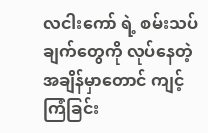လငါးကော် ရဲ့ စမ်းသပ်ချက်တွေကို လုပ်နေတဲ့ အချိန်မှာတောင် ကျင့်ကြံခြင်း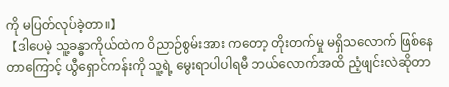ကို မပြတ်လုပ်ခဲ့တာ။】
【ဒါပေမဲ့ သူ့ခန္ဓာကိုယ်ထဲက ဝိညာဉ်စွမ်းအား ကတော့ တိုးတက်မှု မရှိသလောက် ဖြစ်နေတာကြောင့် ယွီရှောင်ကန်းကို သူ့ရဲ့ မွေးရာပါပါရမီ ဘယ်လောက်အထိ ညံ့ဖျင်းလဲဆိုတာ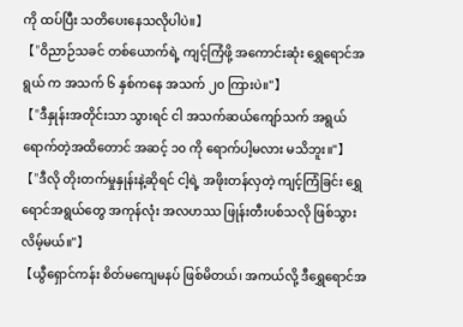ကို ထပ်ပြီး သတိပေးနေသလိုပါပဲ။】
【"ဝိညာဉ်သခင် တစ်ယောက်ရဲ့ ကျင့်ကြံဖို့ အကောင်းဆုံး ရွှေရောင်အရွယ် က အသက် ၆ နှစ်ကနေ အသက် ၂၀ ကြားပဲ။"】
【"ဒီနှုန်းအတိုင်းသာ သွားရင် ငါ အသက်ဆယ်ကျော်သက် အရွယ်ရောက်တဲ့အထိတောင် အဆင့် ၁၀ ကို ရောက်ပါ့မလား မသိဘူး။"】
【"ဒီလို တိုးတက်မှုနှုန်းနဲ့ဆိုရင် ငါ့ရဲ့ အဖိုးတန်လှတဲ့ ကျင့်ကြံခြင်း ရွှေရောင်အရွယ်တွေ အကုန်လုံး အလဟဿ ဖြုန်းတီးပစ်သလို ဖြစ်သွားလိမ့်မယ်။"】
【ယွီရှောင်ကန်း စိတ်မကျေမနပ် ဖြစ်မိတယ်၊ အကယ်လို့ ဒီရွှေရောင်အ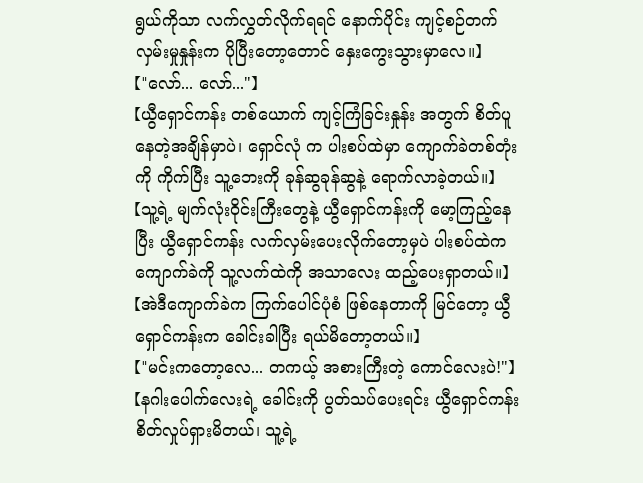ရွယ်ကိုသာ လက်လွှတ်လိုက်ရရင် နောက်ပိုင်း ကျင့်စဉ်တက်လှမ်းမှုနှုန်းက ပိုပြီးတော့တောင် နှေးကွေးသွားမှာလေ။】
【"လော်... လော်..."】
【ယွီရှောင်ကန်း တစ်ယောက် ကျင့်ကြံခြင်းနှုန်း အတွက် စိတ်ပူနေတဲ့အချိန်မှာပဲ၊ ရှောင်လုံ က ပါးစပ်ထဲမှာ ကျောက်ခဲတစ်တုံးကို ကိုက်ပြီး သူ့ဘေးကို ခုန်ဆွခုန်ဆွနဲ့ ရောက်လာခဲ့တယ်။】
【သူ့ရဲ့ မျက်လုံးဝိုင်းကြီးတွေနဲ့ ယွီရှောင်ကန်းကို မော့ကြည့်နေပြီး ယွီရှောင်ကန်း လက်လှမ်းပေးလိုက်တော့မှပဲ ပါးစပ်ထဲက ကျောက်ခဲကို သူ့လက်ထဲကို အသာလေး ထည့်ပေးရှာတယ်။】
【အဲဒီကျောက်ခဲက ကြက်ပေါင်ပုံစံ ဖြစ်နေတာကို မြင်တော့ ယွီရှောင်ကန်းက ခေါင်းခါပြီး ရယ်မိတော့တယ်။】
【"မင်းကတော့လေ... တကယ့် အစားကြီးတဲ့ ကောင်လေးပဲ!"】
【နဂါးပေါက်လေးရဲ့ ခေါင်းကို ပွတ်သပ်ပေးရင်း ယွီရှောင်ကန်း စိတ်လှုပ်ရှားမိတယ်၊ သူ့ရဲ့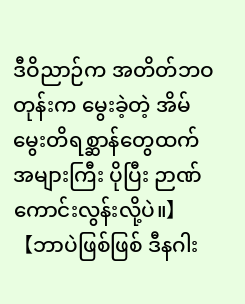ဒီဝိညာဉ်က အတိတ်ဘဝတုန်းက မွေးခဲ့တဲ့ အိမ်မွေးတိရစ္ဆာန်တွေထက် အများကြီး ပိုပြီး ဉာဏ်ကောင်းလွန်းလို့ပဲ။】
【ဘာပဲဖြစ်ဖြစ် ဒီနဂါး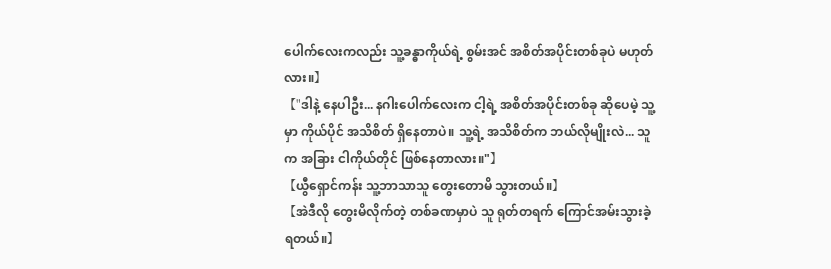ပေါက်လေးကလည်း သူ့ခန္ဓာကိုယ်ရဲ့ စွမ်းအင် အစိတ်အပိုင်းတစ်ခုပဲ မဟုတ်လား။】
【"ဒါနဲ့ နေပါဦး... နဂါးပေါက်လေးက ငါ့ရဲ့ အစိတ်အပိုင်းတစ်ခု ဆိုပေမဲ့ သူ့မှာ ကိုယ်ပိုင် အသိစိတ် ရှိနေတာပဲ။ သူ့ရဲ့ အသိစိတ်က ဘယ်လိုမျိုးလဲ... သူက အခြား ငါကိုယ်တိုင် ဖြစ်နေတာလား။"】
【ယွီရှောင်ကန်း သူ့ဘာသာသူ တွေးတောမိ သွားတယ်။】
【အဲဒီလို တွေးမိလိုက်တဲ့ တစ်ခဏမှာပဲ သူ ရုတ်တရက် ကြောင်အမ်းသွားခဲ့ရတယ်။】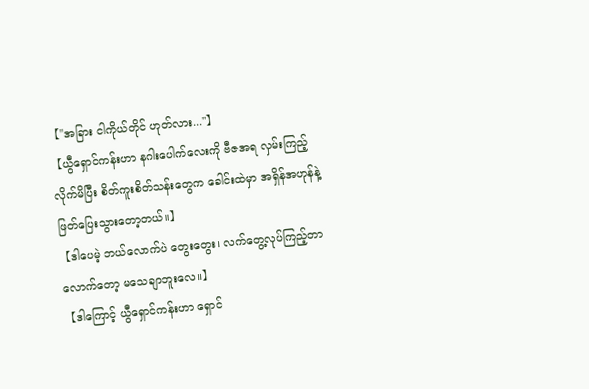【"အခြား ငါကိုယ်တိုင် ဟုတ်လား..."】
【ယွီရှောင်ကန်းဟာ နဂါးပေါက်လေးကို ဗီဇအရ လှမ်းကြည့်လိုက်မိပြီး စိတ်ကူးစိတ်သန်းတွေက ခေါင်းထဲမှာ အရှိန်အဟုန်နဲ့ ဖြတ်ပြေးသွားတော့တယ်။】
【ဒါပေမဲ့ ဘယ်လောက်ပဲ တွေးတွေး၊ လက်တွေ့လုပ်ကြည့်တာလောက်တော့ မသေချာဘူးလေ။】
【ဒါကြောင့် ယွီရှောင်ကန်းဟာ ရှောင်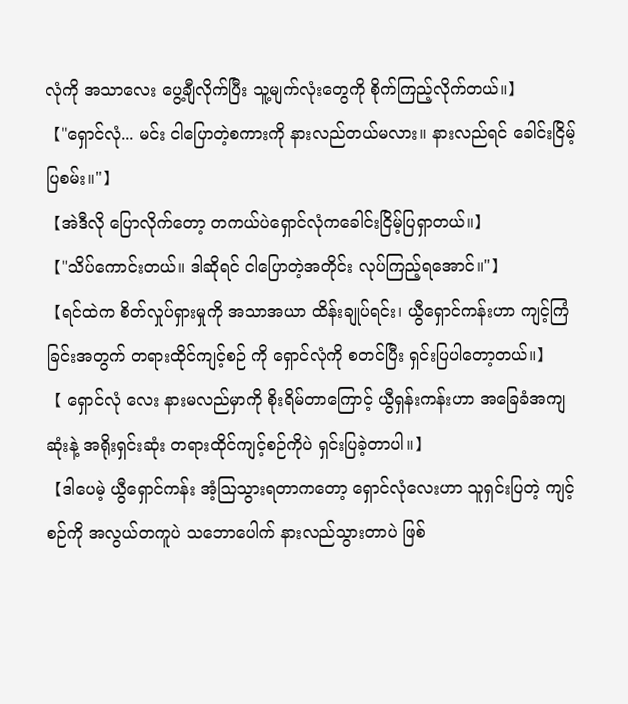လုံကို အသာလေး ပွေ့ချီလိုက်ပြီး သူ့မျက်လုံးတွေကို စိုက်ကြည့်လိုက်တယ်။】
【"ရှောင်လုံ... မင်း ငါပြောတဲ့စကားကို နားလည်တယ်မလား။ နားလည်ရင် ခေါင်းငြိမ့်ပြစမ်း။"】
【အဲဒီလို ပြောလိုက်တော့ တကယ်ပဲရှောင်လုံကခေါင်းငြိမ့်ပြရှာတယ်။】
【"သိပ်ကောင်းတယ်။ ဒါဆိုရင် ငါပြောတဲ့အတိုင်း လုပ်ကြည့်ရအောင်။"】
【ရင်ထဲက စိတ်လှုပ်ရှားမှုကို အသာအယာ ထိန်းချုပ်ရင်း၊ ယွီရှောင်ကန်းဟာ ကျင့်ကြံခြင်းအတွက် တရားထိုင်ကျင့်စဉ် ကို ရှောင်လုံကို စတင်ပြီး ရှင်းပြပါတော့တယ်။】
【 ရှောင်လုံ လေး နားမလည်မှာကို စိုးရိမ်တာကြောင့် ယွီရှန်းကန်းဟာ အခြေခံအကျဆုံးနဲ့ အရိုးရှင်းဆုံး တရားထိုင်ကျင့်စဉ်ကိုပဲ ရှင်းပြခဲ့တာပါ။】
【ဒါပေမဲ့ ယွီရှောင်ကန်း အံ့ဩသွားရတာကတော့ ရှောင်လုံလေးဟာ သူရှင်းပြတဲ့ ကျင့်စဉ်ကို အလွယ်တကူပဲ သဘောပေါက် နားလည်သွားတာပဲ ဖြစ်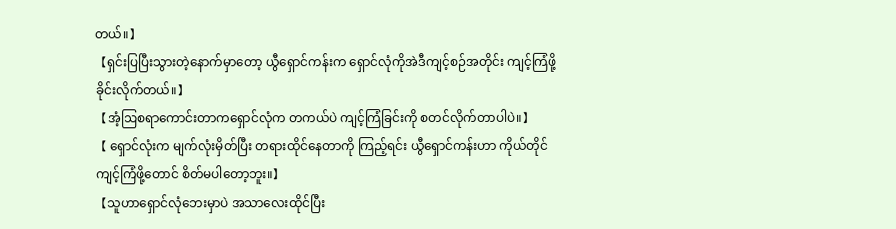တယ်။】
【ရှင်းပြပြီးသွားတဲ့နောက်မှာတော့ ယွီရှောင်ကန်းက ရှောင်လုံကိုအဲဒီကျင့်စဉ်အတိုင်း ကျင့်ကြံဖို့ ခိုင်းလိုက်တယ်။】
【အံ့ဩစရာကောင်းတာကရှောင်လုံက တကယ်ပဲ ကျင့်ကြံခြင်းကို စတင်လိုက်တာပါပဲ။】
【 ရှောင်လုံးက မျက်လုံးမှိတ်ပြီး တရားထိုင်နေတာကို ကြည့်ရင်း ယွီရှောင်ကန်းဟာ ကိုယ်တိုင်ကျင့်ကြံဖို့တောင် စိတ်မပါတော့ဘူး။】
【သူဟာရှောင်လုံဘေးမှာပဲ အသာလေးထိုင်ပြီး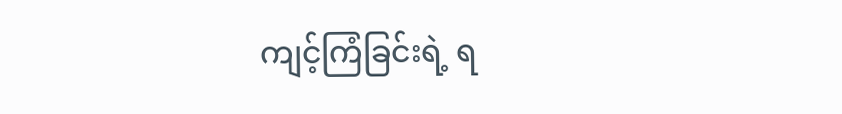ကျင့်ကြံခြင်းရဲ့ ရ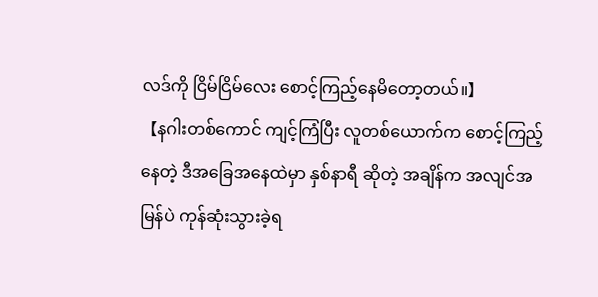လဒ်ကို ငြိမ်ငြိမ်လေး စောင့်ကြည့်နေမိတော့တယ်။】
【နဂါးတစ်ကောင် ကျင့်ကြံပြီး လူတစ်ယောက်က စောင့်ကြည့်နေတဲ့ ဒီအခြေအနေထဲမှာ နှစ်နာရီ ဆိုတဲ့ အချိန်က အလျင်အမြန်ပဲ ကုန်ဆုံးသွားခဲ့ရ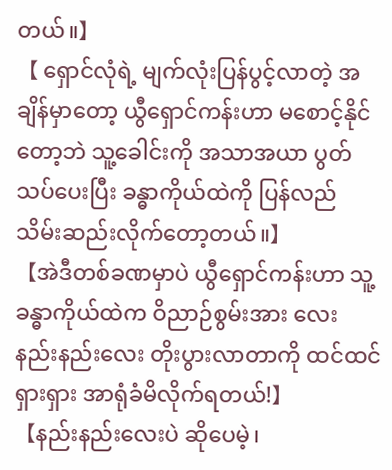တယ်။】
【 ရှောင်လုံရဲ့ မျက်လုံးပြန်ပွင့်လာတဲ့ အချိန်မှာတော့ ယွီရှောင်ကန်းဟာ မစောင့်နိုင်တော့ဘဲ သူ့ခေါင်းကို အသာအယာ ပွတ်သပ်ပေးပြီး ခန္ဓာကိုယ်ထဲကို ပြန်လည် သိမ်းဆည်းလိုက်တော့တယ်။】
【အဲဒီတစ်ခဏမှာပဲ ယွီရှောင်ကန်းဟာ သူ့ခန္ဓာကိုယ်ထဲက ဝိညာဉ်စွမ်းအား လေး နည်းနည်းလေး တိုးပွားလာတာကို ထင်ထင်ရှားရှား အာရုံခံမိလိုက်ရတယ်!】
【နည်းနည်းလေးပဲ ဆိုပေမဲ့၊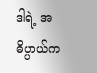ဒါရဲ့ အဓိပ္ပာယ်က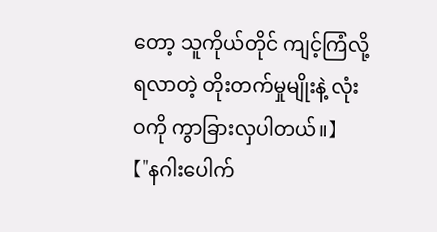တော့ သူကိုယ်တိုင် ကျင့်ကြံလို့ ရလာတဲ့ တိုးတက်မှုမျိုးနဲ့ လုံးဝကို ကွာခြားလှပါတယ်။】
【"နဂါးပေါက်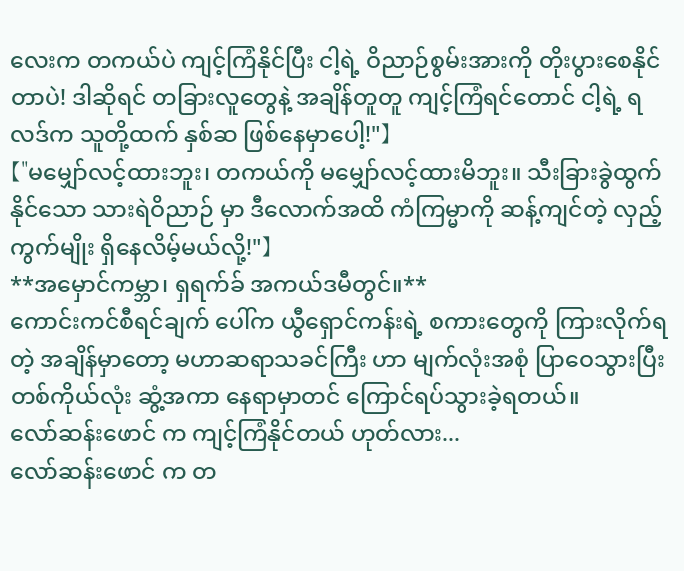လေးက တကယ်ပဲ ကျင့်ကြံနိုင်ပြီး ငါ့ရဲ့ ဝိညာဉ်စွမ်းအားကို တိုးပွားစေနိုင်တာပဲ! ဒါဆိုရင် တခြားလူတွေနဲ့ အချိန်တူတူ ကျင့်ကြံရင်တောင် ငါ့ရဲ့ ရလဒ်က သူတို့ထက် နှစ်ဆ ဖြစ်နေမှာပေါ့!"】
【"မမျှော်လင့်ထားဘူး၊ တကယ်ကို မမျှော်လင့်ထားမိဘူး။ သီးခြားခွဲထွက်နိုင်သော သားရဲဝိညာဉ် မှာ ဒီလောက်အထိ ကံကြမ္မာကို ဆန့်ကျင်တဲ့ လှည့်ကွက်မျိုး ရှိနေလိမ့်မယ်လို့!"】
**အမှောင်ကမ္ဘာ၊ ရှရက်ခ် အကယ်ဒမီတွင်။**
ကောင်းကင်စီရင်ချက် ပေါ်က ယွီရှောင်ကန်းရဲ့ စကားတွေကို ကြားလိုက်ရတဲ့ အချိန်မှာတော့ မဟာဆရာသခင်ကြီး ဟာ မျက်လုံးအစုံ ပြာဝေသွားပြီး တစ်ကိုယ်လုံး ဆွံ့အကာ နေရာမှာတင် ကြောင်ရပ်သွားခဲ့ရတယ်။
လော်ဆန်းဖောင် က ကျင့်ကြံနိုင်တယ် ဟုတ်လား...
လော်ဆန်းဖောင် က တ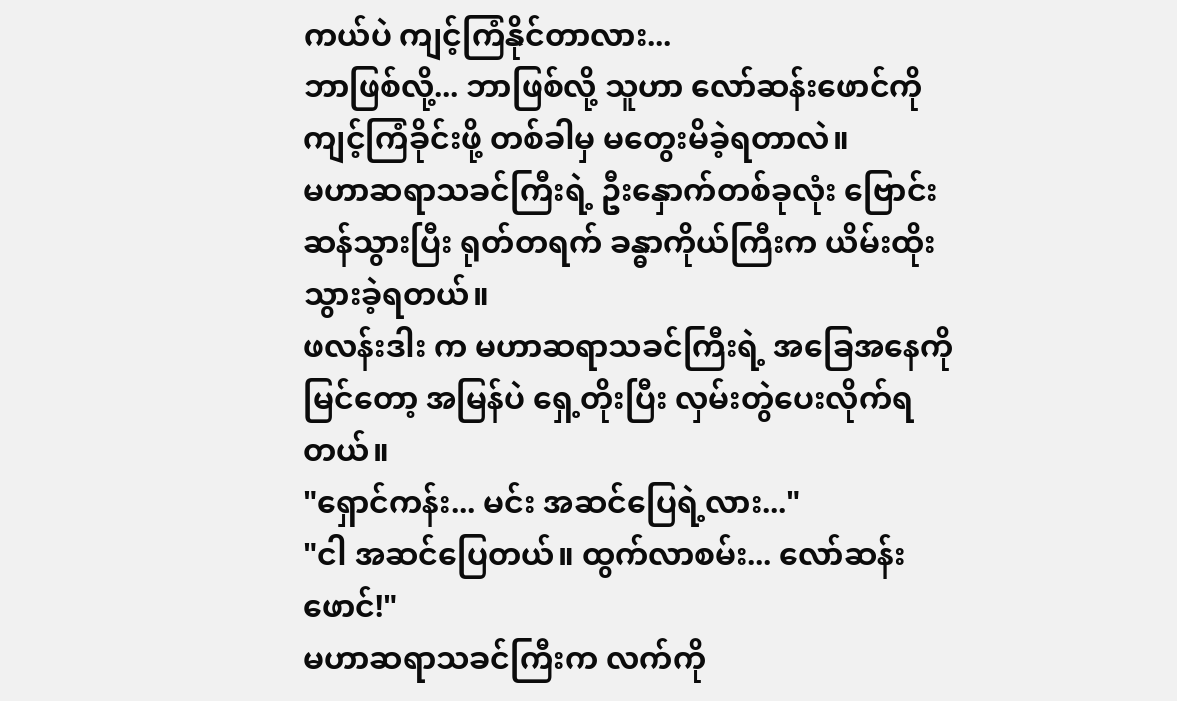ကယ်ပဲ ကျင့်ကြံနိုင်တာလား...
ဘာဖြစ်လို့... ဘာဖြစ်လို့ သူဟာ လော်ဆန်းဖောင်ကို ကျင့်ကြံခိုင်းဖို့ တစ်ခါမှ မတွေးမိခဲ့ရတာလဲ။
မဟာဆရာသခင်ကြီးရဲ့ ဦးနှောက်တစ်ခုလုံး ဗြောင်းဆန်သွားပြီး ရုတ်တရက် ခန္ဓာကိုယ်ကြီးက ယိမ်းထိုးသွားခဲ့ရတယ်။
ဖလန်းဒါး က မဟာဆရာသခင်ကြီးရဲ့ အခြေအနေကို မြင်တော့ အမြန်ပဲ ရှေ့တိုးပြီး လှမ်းတွဲပေးလိုက်ရတယ်။
"ရှောင်ကန်း... မင်း အဆင်ပြေရဲ့လား..."
"ငါ အဆင်ပြေတယ်။ ထွက်လာစမ်း... လော်ဆန်းဖောင်!"
မဟာဆရာသခင်ကြီးက လက်ကို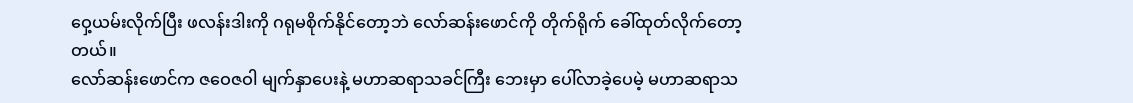ဝှေ့ယမ်းလိုက်ပြီး ဖလန်းဒါးကို ဂရုမစိုက်နိုင်တော့ဘဲ လော်ဆန်းဖောင်ကို တိုက်ရိုက် ခေါ်ထုတ်လိုက်တော့တယ်။
လော်ဆန်းဖောင်က ဇဝေဇဝါ မျက်နှာပေးနဲ့ မဟာဆရာသခင်ကြီး ဘေးမှာ ပေါ်လာခဲ့ပေမဲ့ မဟာဆရာသ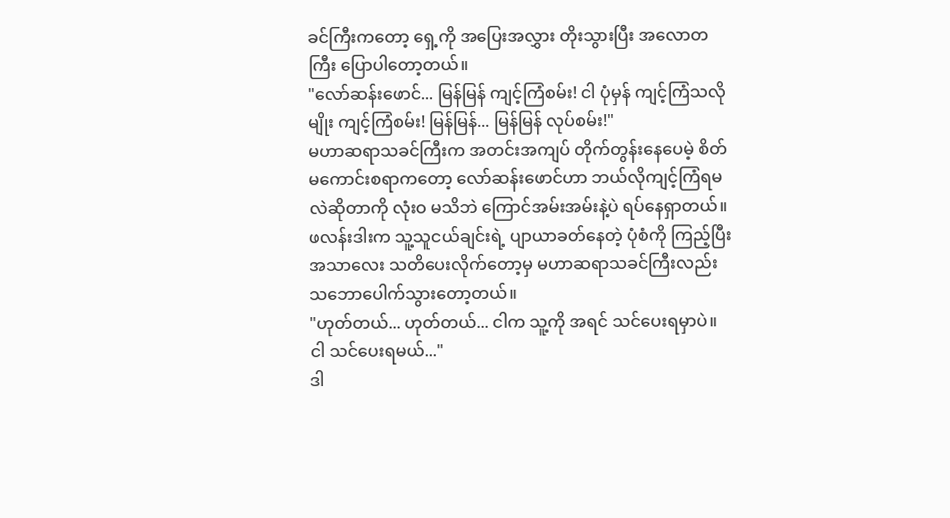ခင်ကြီးကတော့ ရှေ့ကို အပြေးအလွှား တိုးသွားပြီး အလောတကြီး ပြောပါတော့တယ်။
"လော်ဆန်းဖောင်... မြန်မြန် ကျင့်ကြံစမ်း! ငါ ပုံမှန် ကျင့်ကြံသလိုမျိုး ကျင့်ကြံစမ်း! မြန်မြန်... မြန်မြန် လုပ်စမ်း!"
မဟာဆရာသခင်ကြီးက အတင်းအကျပ် တိုက်တွန်းနေပေမဲ့ စိတ်မကောင်းစရာကတော့ လော်ဆန်းဖောင်ဟာ ဘယ်လိုကျင့်ကြံရမလဲဆိုတာကို လုံးဝ မသိဘဲ ကြောင်အမ်းအမ်းနဲ့ပဲ ရပ်နေရှာတယ်။
ဖလန်းဒါးက သူ့သူငယ်ချင်းရဲ့ ပျာယာခတ်နေတဲ့ ပုံစံကို ကြည့်ပြီး အသာလေး သတိပေးလိုက်တော့မှ မဟာဆရာသခင်ကြီးလည်း သဘောပေါက်သွားတော့တယ်။
"ဟုတ်တယ်... ဟုတ်တယ်... ငါက သူ့ကို အရင် သင်ပေးရမှာပဲ။ ငါ သင်ပေးရမယ်..."
ဒါ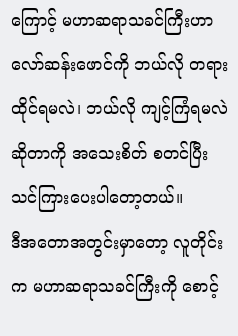ကြောင့် မဟာဆရာသခင်ကြီးဟာ လော်ဆန်းဖောင်ကို ဘယ်လို တရားထိုင်ရမလဲ၊ ဘယ်လို ကျင့်ကြံရမလဲဆိုတာကို အသေးစိတ် စတင်ပြီး သင်ကြားပေးပါတော့တယ်။
ဒီအတောအတွင်းမှာတော့ လူတိုင်းက မဟာဆရာသခင်ကြီးကို စောင့်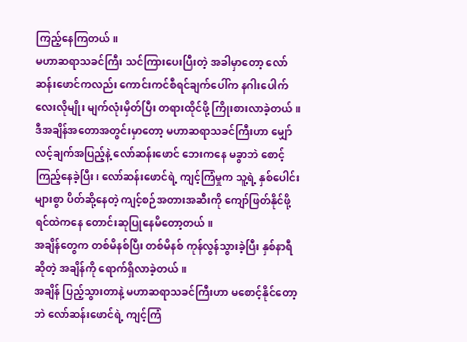ကြည့်နေကြတယ်။
မဟာဆရာသခင်ကြီး သင်ကြားပေးပြီးတဲ့ အခါမှာတော့ လော်ဆန်းဖောင်ကလည်း ကောင်းကင်စီရင်ချက်ပေါ်က နဂါးပေါက်လေးလိုမျိုး မျက်လုံးမှိတ်ပြီး တရားထိုင်ဖို့ ကြိုးစားလာခဲ့တယ်။
ဒီအချိန်အတောအတွင်းမှာတော့ မဟာဆရာသခင်ကြီးဟာ မျှော်လင့်ချက်အပြည့်နဲ့ လော်ဆန်းဖောင် ဘေးကနေ မခွာဘဲ စောင့်ကြည့်နေခဲ့ပြီး၊ လော်ဆန်းဖောင်ရဲ့ ကျင့်ကြံမှုက သူ့ရဲ့ နှစ်ပေါင်းများစွာ ပိတ်ဆို့နေတဲ့ ကျင့်စဉ်အတားအဆီးကို ကျော်ဖြတ်နိုင်ဖို့ ရင်ထဲကနေ တောင်းဆုပြုနေမိတော့တယ်။
အချိန်တွေက တစ်မိနစ်ပြီး တစ်မိနစ် ကုန်လွန်သွားခဲ့ပြီး နှစ်နာရီ ဆိုတဲ့ အချိန်ကို ရောက်ရှိလာခဲ့တယ်။
အချိန် ပြည့်သွားတာနဲ့ မဟာဆရာသခင်ကြီးဟာ မစောင့်နိုင်တော့ဘဲ လော်ဆန်းဖောင်ရဲ့ ကျင့်ကြံ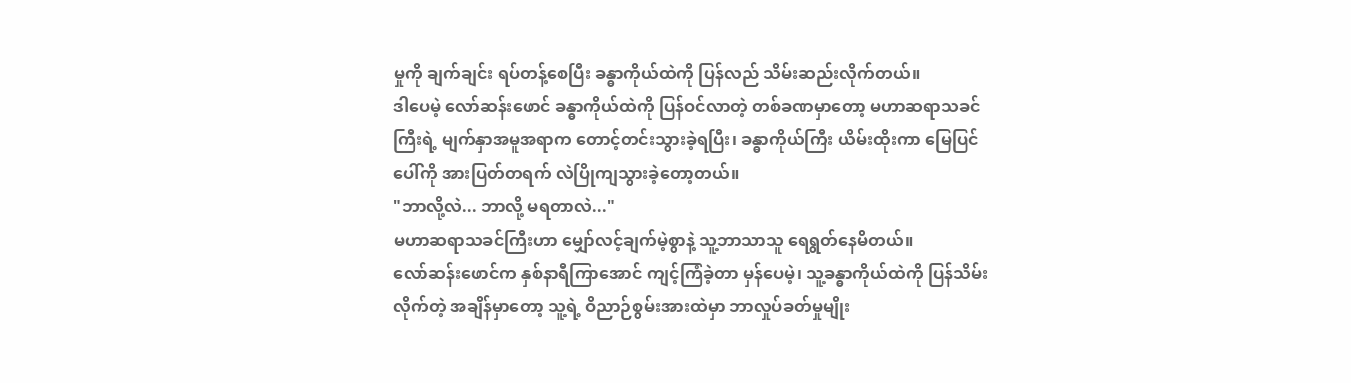မှုကို ချက်ချင်း ရပ်တန့်စေပြီး ခန္ဓာကိုယ်ထဲကို ပြန်လည် သိမ်းဆည်းလိုက်တယ်။
ဒါပေမဲ့ လော်ဆန်းဖောင် ခန္ဓာကိုယ်ထဲကို ပြန်ဝင်လာတဲ့ တစ်ခဏမှာတော့ မဟာဆရာသခင်ကြီးရဲ့ မျက်နှာအမူအရာက တောင့်တင်းသွားခဲ့ရပြီး၊ ခန္ဓာကိုယ်ကြီး ယိမ်းထိုးကာ မြေပြင်ပေါ်ကို အားပြတ်တရက် လဲပြိုကျသွားခဲ့တော့တယ်။
"ဘာလို့လဲ... ဘာလို့ မရတာလဲ..."
မဟာဆရာသခင်ကြီးဟာ မျှော်လင့်ချက်မဲ့စွာနဲ့ သူ့ဘာသာသူ ရေရွတ်နေမိတယ်။
လော်ဆန်းဖောင်က နှစ်နာရီကြာအောင် ကျင့်ကြံခဲ့တာ မှန်ပေမဲ့၊ သူ့ခန္ဓာကိုယ်ထဲကို ပြန်သိမ်းလိုက်တဲ့ အချိန်မှာတော့ သူ့ရဲ့ ဝိညာဉ်စွမ်းအားထဲမှာ ဘာလှုပ်ခတ်မှုမျိုး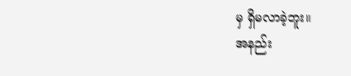မှ ရှိမလာခဲ့ဘူး။
အနည်း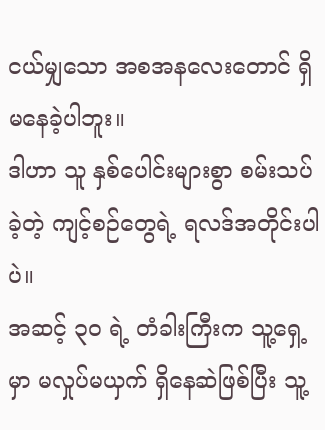ငယ်မျှသော အစအနလေးတောင် ရှိမနေခဲ့ပါဘူး။
ဒါဟာ သူ နှစ်ပေါင်းများစွာ စမ်းသပ်ခဲ့တဲ့ ကျင့်စဉ်တွေရဲ့ ရလဒ်အတိုင်းပါပဲ။
အဆင့် ၃၀ ရဲ့ တံခါးကြီးက သူ့ရှေ့မှာ မလှုပ်မယှက် ရှိနေဆဲဖြစ်ပြီး သူ့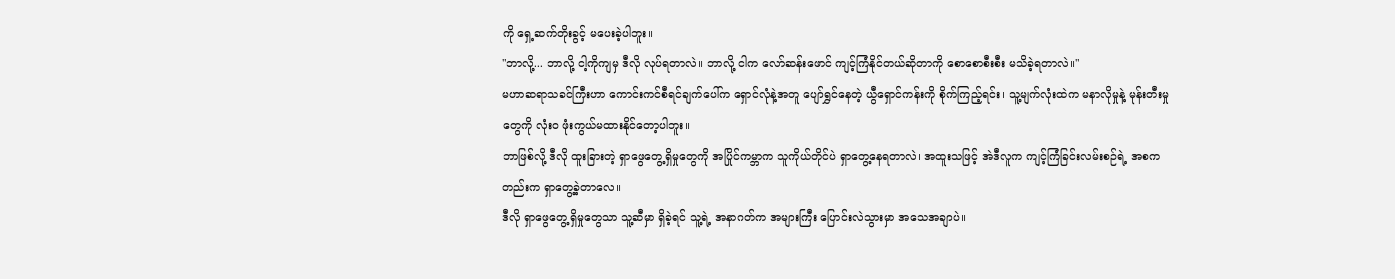ကို ရှေ့ဆက်တိုးခွင့် မပေးခဲ့ပါဘူး။
"ဘာလို့... ဘာလို့ ငါ့ကိုကျမှ ဒီလို လုပ်ရတာလဲ။ ဘာလို့ ငါက လော်ဆန်းဖောင် ကျင့်ကြံနိုင်တယ်ဆိုတာကို စောစောစီးစီး မသိခဲ့ရတာလဲ။"
မဟာဆရာသခင်ကြီးဟာ ကောင်းကင်စီရင်ချက်ပေါ်က ရှောင်လုံနဲ့အတူ ပျော်ရွှင်နေတဲ့ ယွီရှောင်ကန်းကို စိုက်ကြည့်ရင်း၊ သူ့မျက်လုံးထဲက မနာလိုမှုနဲ့ မုန်းတီးမှုတွေကို လုံးဝ ဖုံးကွယ်မထားနိုင်တော့ပါဘူး။
ဘာဖြစ်လို့ ဒီလို ထူးခြားတဲ့ ရှာဖွေတွေ့ရှိမှုတွေကို အပြိုင်ကမ္ဘာက သူကိုယ်တိုင်ပဲ ရှာတွေ့နေရတာလဲ၊ အထူးသဖြင့် အဲဒီလူက ကျင့်ကြံခြင်းလမ်းစဉ်ရဲ့ အစကတည်းက ရှာတွေ့ခဲ့တာလေ။
ဒီလို ရှာဖွေတွေ့ရှိမှုတွေသာ သူ့ဆီမှာ ရှိခဲ့ရင် သူ့ရဲ့ အနာဂတ်က အများကြီး ပြောင်းလဲသွားမှာ အသေအချာပဲ။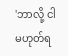'ဘာလို့ ငါ မဟုတ်ရ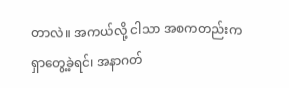တာလဲ။ အကယ်လို့ ငါသာ အစကတည်းက ရှာတွေ့ခဲ့ရင်၊ အနာဂတ်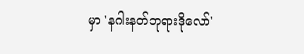မှာ 'နဂါးနတ်ဘုရားဒိုလော်'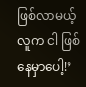ဖြစ်လာမယ့်လူက ငါ ဖြစ်နေမှာပေါ့!’